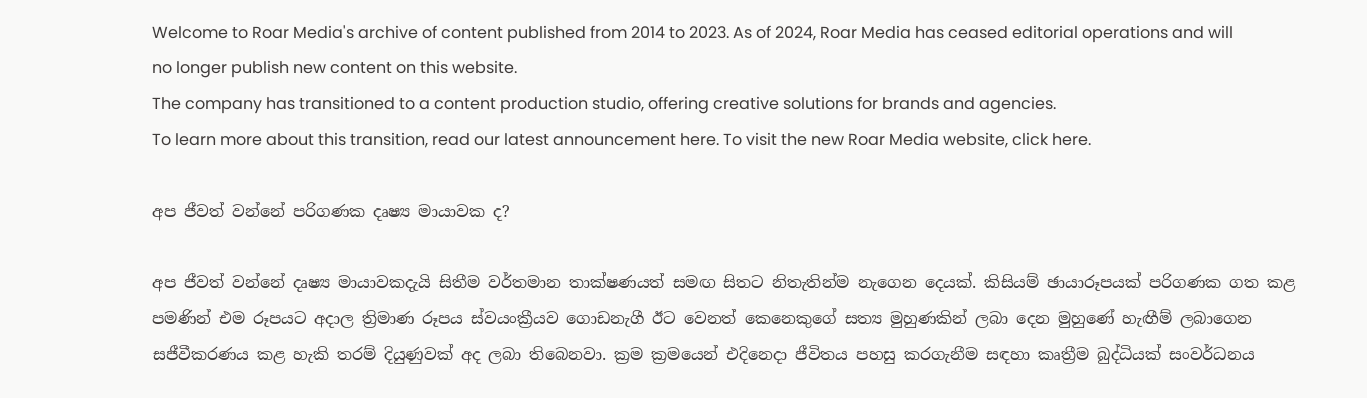Welcome to Roar Media's archive of content published from 2014 to 2023. As of 2024, Roar Media has ceased editorial operations and will no longer publish new content on this website.
The company has transitioned to a content production studio, offering creative solutions for brands and agencies.
To learn more about this transition, read our latest announcement here. To visit the new Roar Media website, click here.

අප ජීවත් වන්නේ පරිගණක දෘෂ්‍ය මායාවක ද?

අප ජීවත් වන්නේ දෘෂ්‍ය මායාවකදැයි සිතීම වර්තමාන තාක්ෂණයත් සමඟ සිතට නිතැතින්ම නැගෙන දෙයක්. කිසියම් ඡායාරූපයක් පරිගණක ගත කළ පමණින් එම රූපයට අදාල ත්‍රිමාණ රූපය ස්වයංක්‍රීයව ගොඩනැගී ඊට වෙනත් කෙනෙකුගේ සත්‍ය මුහුණකින් ලබා දෙන මුහුණේ හැඟීම් ලබාගෙන සජීවීකරණය කළ හැකි තරම් දියුණුවක් අද ලබා තිබෙනවා. ක්‍රම ක්‍රමයෙන් එදිනෙදා ජීවිතය පහසු කරගැනීම සඳහා කෘත්‍රීම බුද්ධියක් සංවර්ධනය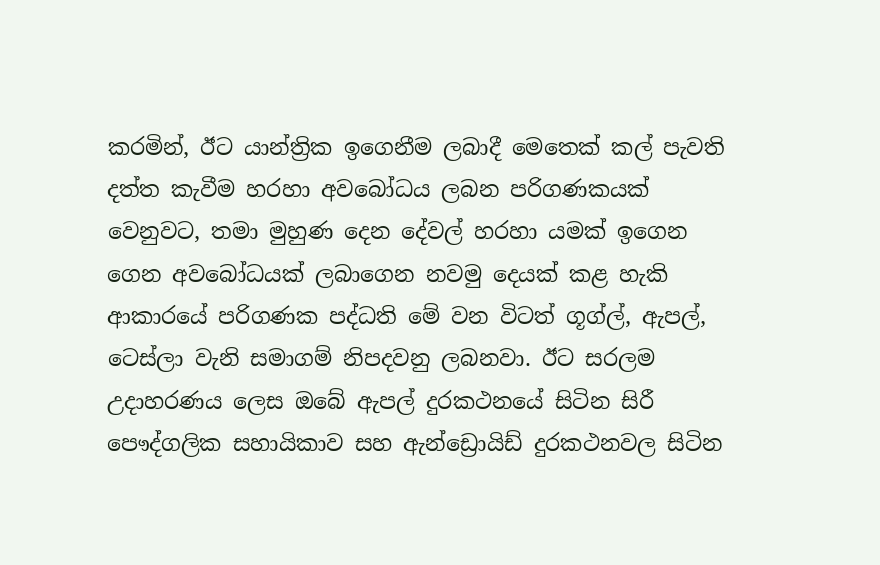කරමින්, ඊට යාන්ත්‍රික ඉගෙනීම ලබාදී මෙතෙක් කල් පැවති දත්ත කැවීම හරහා අවබෝධය ලබන පරිගණකයක් වෙනුවට, තමා මුහුණ දෙන දේවල් හරහා යමක් ඉගෙන ගෙන අවබෝධයක් ලබාගෙන නවමු දෙයක් කළ හැකි ආකාරයේ පරිගණක පද්ධති මේ වන විටත් ගූග්ල්, ඇපල්, ටෙස්ලා වැනි සමාගම් නිපදවනු ලබනවා. ඊට සරලම උදාහරණය ලෙස ඔබේ ඇපල් දුරකථනයේ සිටින සිරී පෞද්ගලික සහායිකාව සහ ඇන්ඩ්‍රොයිඩ් දුරකථනවල සිටින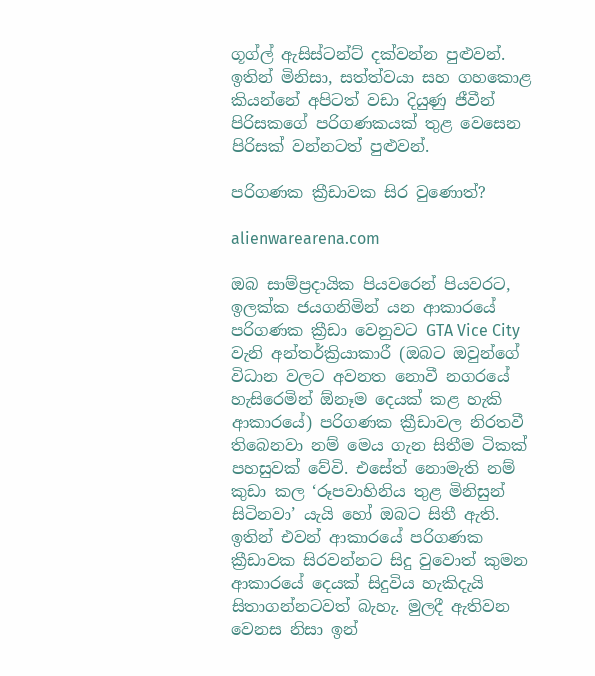ගූග්ල් ඇසිස්ටන්ට් දක්වන්න පුළුවන්. ඉතින් මිනිසා, සත්ත්වයා සහ ගහකොළ කියන්නේ අපිටත් වඩා දියුණු ජීවීන් පිරිසකගේ පරිගණකයක් තුළ වෙසෙන පිරිසක් වන්නටත් පුළුවන්.

පරිගණක ක්‍රීඩාවක සිර වුණොත්?

alienwarearena.com

ඔබ සාම්ප්‍රදායික පියවරෙන් පියවරට, ඉලක්ක ජයගනිමින් යන ආකාරයේ පරිගණක ක්‍රීඩා වෙනුවට GTA Vice City වැනි අන්තර්ක්‍රියාකාරී (ඔබට ඔවුන්ගේ විධාන වලට අවනත නොවී නගරයේ හැසිරෙමින් ඕනෑම දෙයක් කළ හැකි ආකාරයේ) පරිගණක ක්‍රීඩාවල නිරතවී තිබෙනවා නම් මෙය ගැන සිතීම ටිකක් පහසුවක් වේවි. එසේත් නොමැති නම් කුඩා කල ‘රූපවාහිනිය තුළ මිනිසුන් සිටිනවා’ යැයි හෝ ඔබට සිතී ඇති. ඉතින් එවන් ආකාරයේ පරිගණක ක්‍රීඩාවක සිරවන්නට සිදු වුවොත් කුමන ආකාරයේ දෙයක් සිදුවිය හැකිදැයි සිතාගන්නටවත් බැහැ. මුලදී ඇතිවන වෙනස නිසා ඉන්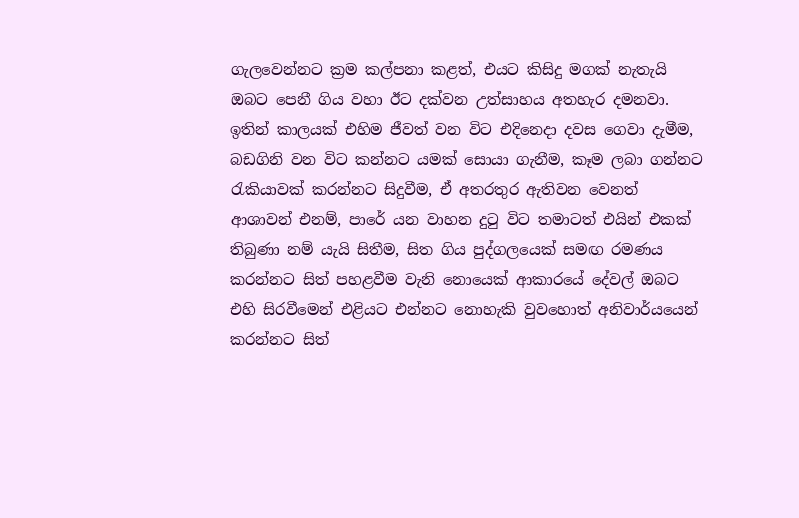ගැලවෙන්නට ක්‍රම කල්පනා කළත්, එයට කිසිදු මගක් නැතැයි ඔබට පෙනී ගිය වහා ඊට දක්වන උත්සාහය අතහැර දමනවා. ඉතින් කාලයක් එහිම ජීවත් වන විට එදිනෙදා දවස ගෙවා දැමීම, බඩගිනි වන විට කන්නට යමක් සොයා ගැනීම, කෑම ලබා ගන්නට රැකියාවක් කරන්නට සිදුවීම, ඒ අතරතුර ඇතිවන වෙනත් ආශාවන් එනම්, පාරේ යන වාහන දුටු විට තමාටත් එයින් එකක් තිබුණා නම් යැයි සිතීම, සිත ගිය පුද්ගලයෙක් සමඟ රමණය කරන්නට සිත් පහළවීම වැනි නොයෙක් ආකාරයේ දේවල් ඔබට එහි සිරවීමෙන් එළියට එන්නට නොහැකි වුවහොත් අනිවාර්යයෙන් කරන්නට සිත්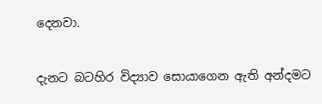දෙනවා.

දැනට බටහිර විද්‍යාව සොයාගෙන ඇති අන්දමට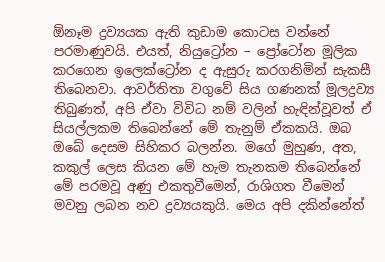ඕනෑම ද්‍රව්‍යයක ඇති කුඩාම කොටස වන්නේ පරමාණුවයි. එයත්, නියුට්‍රෝන – ප්‍රෝටෝන මූලික කරගෙන ඉලෙක්ට්‍රෝන ද ඇසුරු කරගනිමින් සැකසී තිබෙනවා. ආවර්තිතා වගුවේ සිය ගණනක් මූලද්‍රව්‍ය තිබුණත්, අපි ඒවා විවිධ නම් වලින් හැඳින්වූවත් ඒ සියල්ලකම තිබෙන්නේ මේ තැනුම් ඒකකයි. ඔබ ඔබේ දෙසම සිහිකර බලන්න. මගේ මුහුණ, අත, කකුල් ලෙස කියන මේ හැම තැනකම තිබෙන්නේ මේ පරමවූ අණු එකතුවීමෙන්, රාශිගත වීමෙන් මවනු ලබන නව ද්‍රව්‍යයකුයි. මෙය අපි දකින්නේත්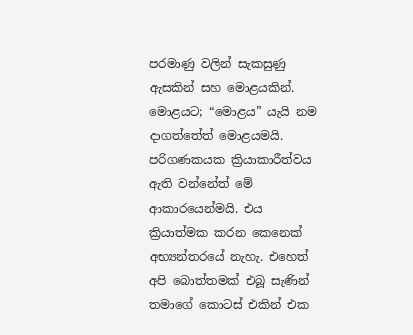පරමාණු වලින් සැකසුණු ඇසකින් සහ මොළයකින්. මොළයට; “මොළය” යැයි නම දාගත්තේත් මොළයමයි. පරිගණකයක ක්‍රියාකාරීත්වය ඇති වන්නේත් මේ ආකාරයෙන්මයි. එය ක්‍රියාත්මක කරන කෙනෙක් අභ්‍යන්තරයේ නැහැ. එහෙත් අපි බොත්තමක් එබූ සැණින් තමාගේ කොටස් එකින් එක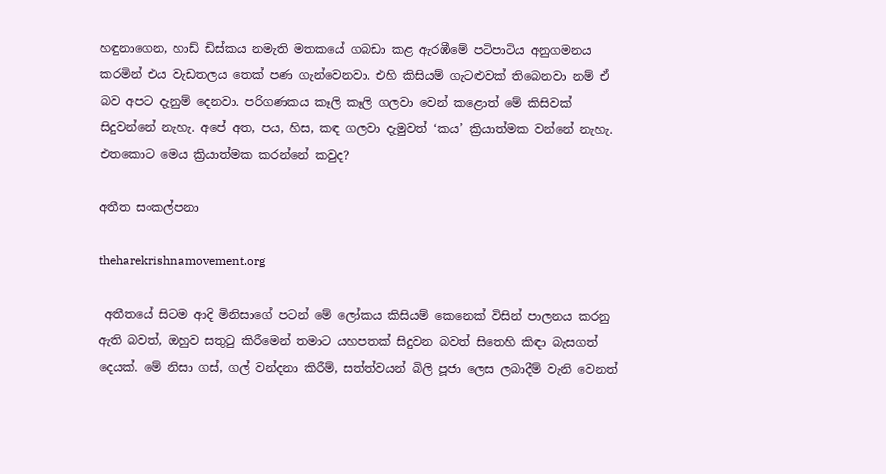හඳුනාගෙන, හාඩ් ඩිස්කය නමැති මතකයේ ගබඩා කළ ඇරඹීමේ පටිපාටිය අනුගමනය කරමින් එය වැඩතලය තෙක් පණ ගැන්වෙනවා. එහි කිසියම් ගැටළුවක් තිබෙනවා නම් ඒ බව අපට දැනුම් දෙනවා. පරිගණකය කෑලි කෑලි ගලවා වෙන් කළොත් මේ කිසිවක් සිදුවන්නේ නැහැ. අපේ අත, පය, හිස, කඳ ගලවා දැමුවත් ‘කය’ ක්‍රියාත්මක වන්නේ නැහැ. එතකොට මෙය ක්‍රියාත්මක කරන්නේ කවුද?

අතීත සංකල්පනා

theharekrishnamovement.org

 අතීතයේ සිටම ආදි මිනිසාගේ පටන් මේ ලෝකය කිසියම් කෙනෙක් විසින් පාලනය කරනු ඇති බවත්, ඔහුව සතුටු කිරීමෙන් තමාට යහපතක් සිදුවන බවත් සිතෙහි කිඳා බැසගත් දෙයක්. මේ නිසා ගස්, ගල් වන්දනා කිරීම්, සත්ත්වයන් බිලි පූජා ලෙස ලබාදීම් වැනි වෙනත්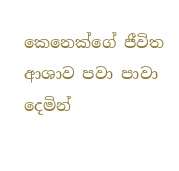කෙනෙක්ගේ ජීවිත ආශාව පවා පාවා දෙමින්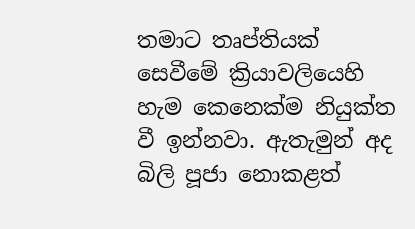තමාට තෘප්තියක් සෙවීමේ ක්‍රියාවලියෙහි හැම කෙනෙක්ම නියුක්ත වී ඉන්නවා. ඇතැමුන් අද බිලි පූජා නොකළත්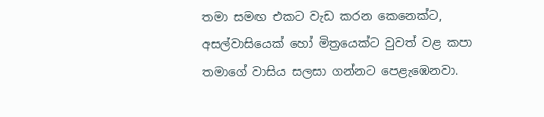තමා සමඟ එකට වැඩ කරන කෙනෙක්ට, අසල්වාසියෙක් හෝ මිත්‍රයෙක්ට වුවත් වළ කපා තමාගේ වාසිය සලසා ගන්නට පෙළැඹෙනවා.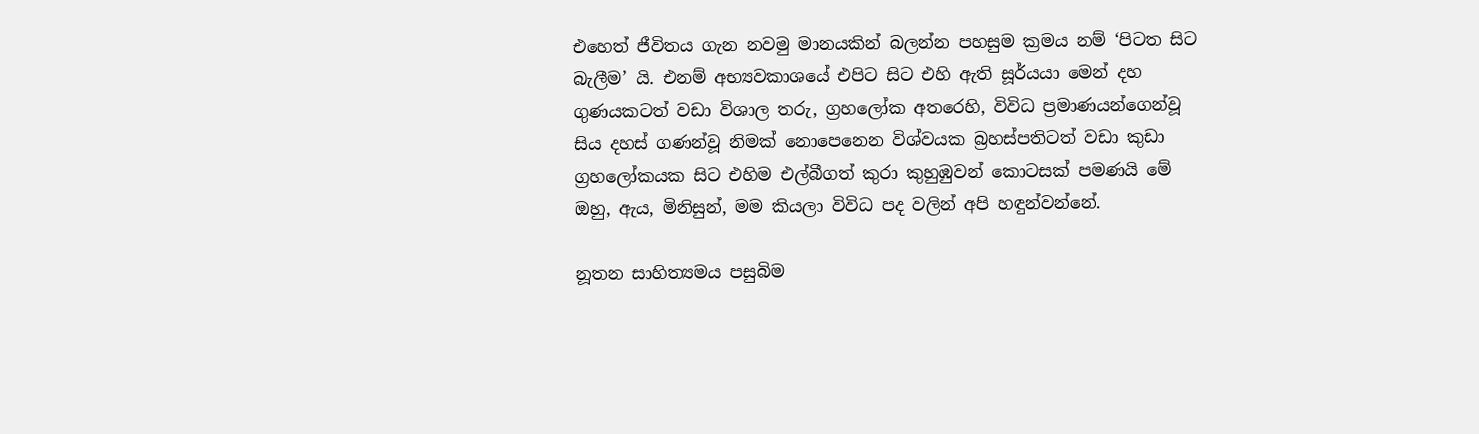එහෙත් ජීවිතය ගැන නවමු මානයකින් බලන්න පහසුම ක්‍රමය නම් ‘පිටත සිට බැලීම’ යි. එනම් අභ්‍යවකාශයේ එපිට සිට එහි ඇති සූර්යයා මෙන් දහ ගුණයකටත් වඩා විශාල තරු, ග්‍රහලෝක අතරෙහි, විවිධ ප්‍රමාණයන්ගෙන්වූ සිය දහස් ගණන්වූ නිමක් නොපෙනෙන විශ්වයක බ්‍රහස්පතිටත් වඩා කුඩා ග්‍රහලෝකයක සිට එහිම එල්බීගත් කුරා කුහුඹුවන් කොටසක් පමණයි මේ ඔහු, ඇය, මිනිසුන්, මම කියලා විවිධ පද වලින් අපි හඳුන්වන්නේ.

නූතන සාහිත්‍යමය පසුබිම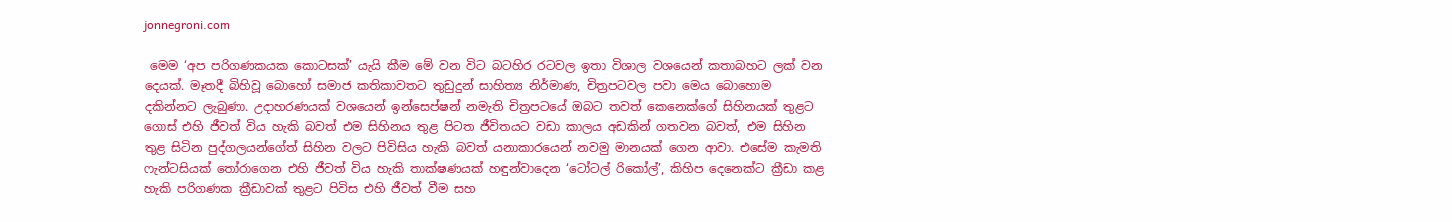jonnegroni.com

 මෙම ‘අප පරිගණකයක කොටසක්’ යැයි කීම මේ වන විට බටහිර රටවල ඉතා විශාල වශයෙන් කතාබහට ලක් වන දෙයක්. මෑතදී බිහිවූ බොහෝ සමාජ කතිකාවතට තුඩුදුන් සාහිත්‍ය නිර්මාණ, චිත්‍රපටවල පවා මෙය බොහොම දකින්නට ලැබුණා. උදාහරණයක් වශයෙන් ඉන්සෙප්ෂන් නමැති චිත්‍රපටයේ ඔබට තවත් කෙනෙක්ගේ සිහිනයක් තුළට ගොස් එහි ජීවත් විය හැකි බවත් එම සිහිනය තුළ පිටත ජීවිතයට වඩා කාලය අඩකින් ගතවන බවත්, එම සිහින තුළ සිටින පුද්ගලයන්ගේත් සිහින වලට පිවිසිය හැකි බවත් යනාකාරයෙන් නවමු මානයක් ගෙන ආවා. එසේම කැමති ෆැන්ටසියක් තෝරාගෙන එහි ජීවත් විය හැකි තාක්ෂණයක් හඳුන්වාදෙන ‘ටෝටල් රිකෝල්’, කිහිප දෙනෙක්ට ක්‍රීඩා කළ හැකි පරිගණක ක්‍රීඩාවක් තුළට පිවිස එහි ජීවත් වීම සහ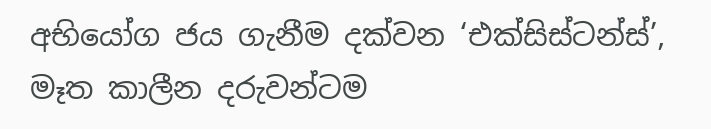අභියෝග ජය ගැනීම දක්වන ‘එක්සිස්ටන්ස්’, මෑත කාලීන දරුවන්ටම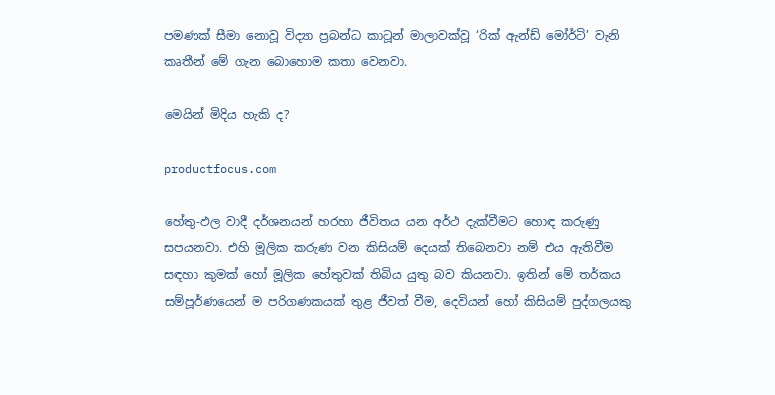පමණක් සීමා නොවූ විද්‍යා ප්‍රබන්ධ කාටූන් මාලාවක්වූ ‘රික් ඇන්ඩ් මෝර්ටි’ වැනි කෘතීන් මේ ගැන බොහොම කතා වෙනවා.

මෙයින් මිදිය හැකි ද?

productfocus.com

හේතු-ඵල වාදී දර්ශනයන් හරහා ජීවිතය යන අර්ථ දැක්වීමට හොඳ කරුණු සපයනවා. එහි මූලික කරුණ වන කිසියම් දෙයක් තිබෙනවා නම් එය ඇතිවීම සඳහා කුමක් හෝ මූලික හේතුවක් තිබිය යුතු බව කියනවා. ඉතින් මේ තර්කය සම්පූර්ණයෙන් ම පරිගණකයක් තුළ ජීවත් වීම, දෙවියන් හෝ කිසියම් පුද්ගලයකු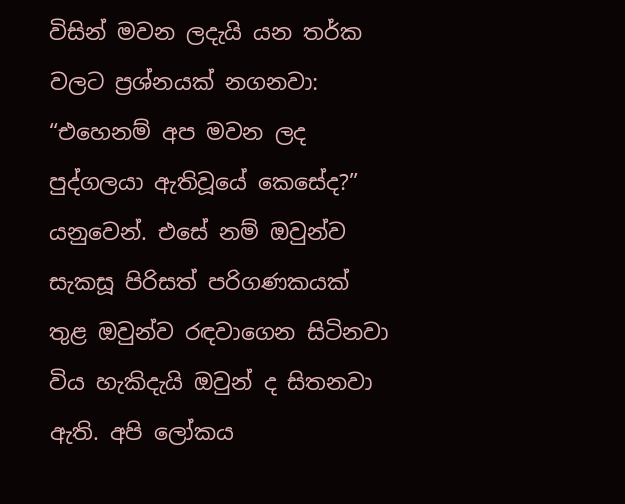විසින් මවන ලදැයි යන තර්ක වලට ප්‍රශ්නයක් නගනවා: “එහෙනම් අප මවන ලද පුද්ගලයා ඇතිවූයේ කෙසේද?” යනුවෙන්. එසේ නම් ඔවුන්ව සැකසූ පිරිසත් පරිගණකයක් තුළ ඔවුන්ව රඳවාගෙන සිටිනවා විය හැකිදැයි ඔවුන් ද සිතනවා ඇති. අපි ලෝකය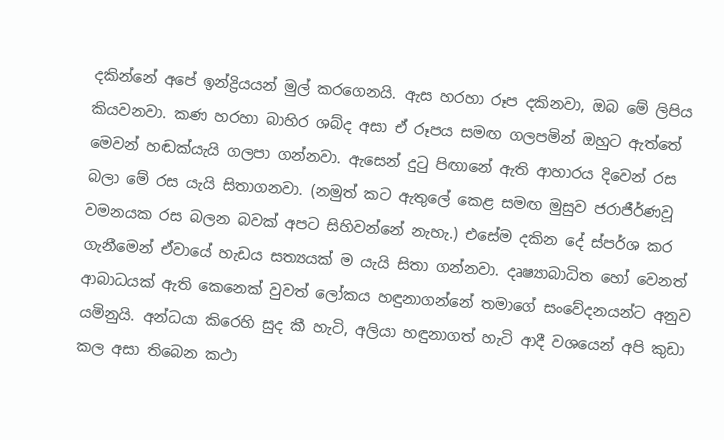දකින්නේ අපේ ඉන්ද්‍රියයන් මුල් කරගෙනයි. ඇස හරහා රූප දකිනවා, ඔබ මේ ලිපිය කියවනවා. කණ හරහා බාහිර ශබ්ද අසා ඒ රූපය සමඟ ගලපමින් ඔහුට ඇත්තේ මෙවන් හඬක්යැයි ගලපා ගන්නවා. ඇසෙන් දුටු පිඟානේ ඇති ආහාරය දිවෙන් රස බලා මේ රස යැයි සිතාගනවා. (නමුත් කට ඇතුලේ කෙළ සමඟ මුසුව ජරාජීර්ණවූ වමනයක රස බලන බවක් අපට සිහිවන්නේ නැහැ.) එසේම දකින දේ ස්පර්ශ කර ගැනීමෙන් ඒවායේ හැඩය සත්‍යයක් ම යැයි සිතා ගන්නවා. දෘෂ්‍යාබාධිත හෝ වෙනත් ආබාධයක් ඇති කෙනෙක් වුවත් ලෝකය හඳුනාගන්නේ තමාගේ සංවේදනයන්ට අනුව යමිනුයි. අන්ධයා කිරෙහි සුද කී හැටි, අලියා හඳුනාගත් හැටි ආදී වශයෙන් අපි කුඩා කල අසා තිබෙන කථා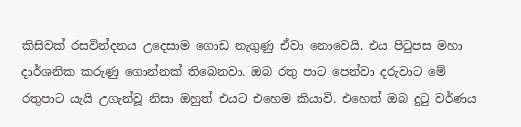කිසිවක් රසවින්දනය උදෙසාම ගොඩ නැගුණු ඒවා නොවෙයි. එය පිටුපස මහා දාර්ශනික කරුණු ගොන්නක් තිබෙනවා. ඔබ රතු පාට පෙන්වා දරුවාට මේ රතුපාට යැයි උගැන්වූ නිසා ඔහුත් එයට එහෙම කියාවි. එහෙත් ඔබ දුටු වර්ණය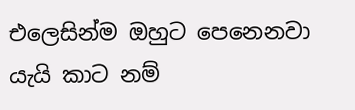එලෙසින්ම ඔහුට පෙනෙනවා යැයි කාට නම්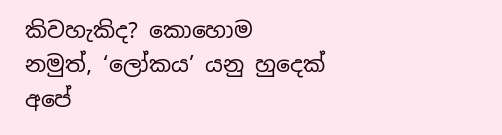කිවහැකිද? කොහොම නමුත්, ‘ලෝකය’ යනු හුදෙක් අපේ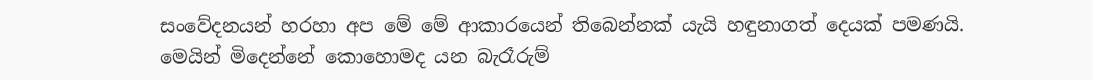සංවේදනයන් හරහා අප මේ මේ ආකාරයෙන් තිබෙන්නක් යැයි හඳුනාගත් දෙයක් පමණයි. මෙයින් මිදෙන්නේ කොහොමද යන බැරෑරුම්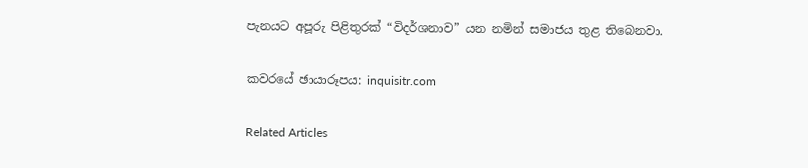පැනයට අපූරු පිළිතුරක් “විදර්ශනාව” යන නමින් සමාජය තුළ තිබෙනවා.

කවරයේ ඡායාරූපය: inquisitr.com

Related Articles